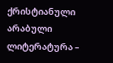ქრისტიანული არაბული ლიტერატურა –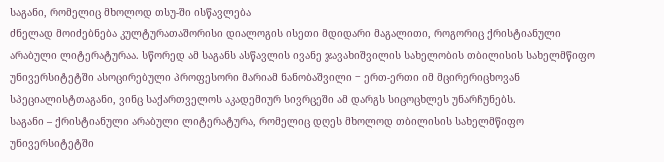საგანი, რომელიც მხოლოდ თსუ-ში ისწავლება
ძნელად მოიძებნება კულტურათაშორისი დიალოგის ისეთი მდიდარი მაგალითი, როგორიც ქრისტიანული არაბული ლიტერატურაა. სწორედ ამ საგანს ასწავლის ივანე ჯავახიშვილის სახელობის თბილისის სახელმწიფო უნივერსიტეტში ასოცირებული პროფესორი მარიამ ნანობაშვილი ‒ ერთ-ერთი იმ მცირერიცხოვან სპეციალისტთაგანი, ვინც საქართველოს აკადემიურ სივრცეში ამ დარგს სიცოცხლეს უნარჩუნებს.
საგანი – ქრისტიანული არაბული ლიტერატურა, რომელიც დღეს მხოლოდ თბილისის სახელმწიფო უნივერსიტეტში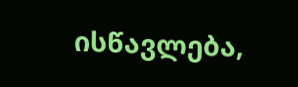ისწავლება,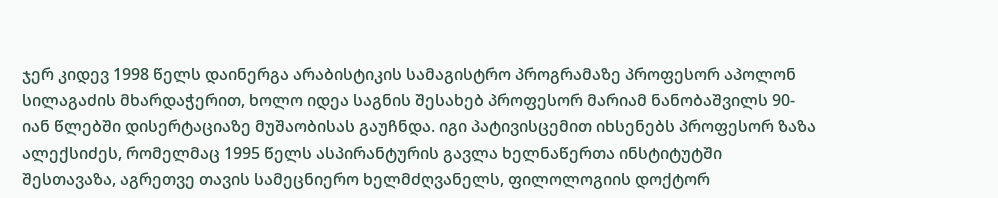ჯერ კიდევ 1998 წელს დაინერგა არაბისტიკის სამაგისტრო პროგრამაზე პროფესორ აპოლონ სილაგაძის მხარდაჭერით, ხოლო იდეა საგნის შესახებ პროფესორ მარიამ ნანობაშვილს 90-იან წლებში დისერტაციაზე მუშაობისას გაუჩნდა. იგი პატივისცემით იხსენებს პროფესორ ზაზა ალექსიძეს, რომელმაც 1995 წელს ასპირანტურის გავლა ხელნაწერთა ინსტიტუტში შესთავაზა, აგრეთვე თავის სამეცნიერო ხელმძღვანელს, ფილოლოგიის დოქტორ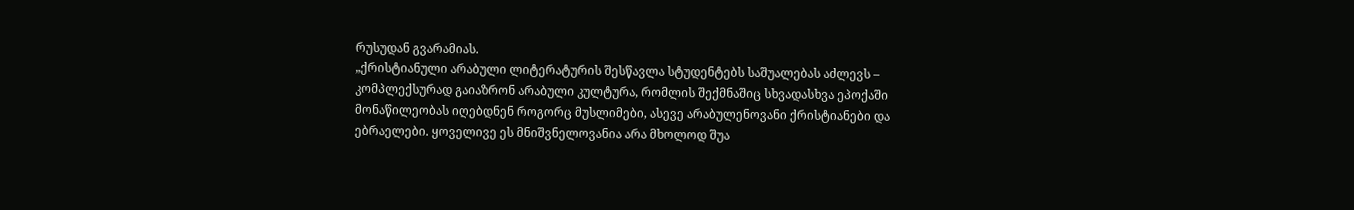რუსუდან გვარამიას.
„ქრისტიანული არაბული ლიტერატურის შესწავლა სტუდენტებს საშუალებას აძლევს – კომპლექსურად გაიაზრონ არაბული კულტურა, რომლის შექმნაშიც სხვადასხვა ეპოქაში მონაწილეობას იღებდნენ როგორც მუსლიმები, ასევე არაბულენოვანი ქრისტიანები და ებრაელები. ყოველივე ეს მნიშვნელოვანია არა მხოლოდ შუა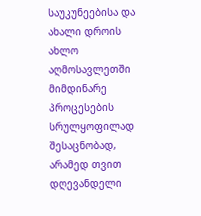საუკუნეებისა და ახალი დროის ახლო აღმოსავლეთში მიმდინარე პროცესების სრულყოფილად შესაცნობად, არამედ თვით დღევანდელი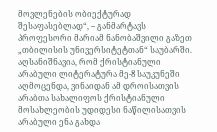მოვლენების ობიექტურად შესაფასებლად“, – განმარტავს პროფესორი მარიამ ნანობაშვილი გაზეთ „თბილისის უნივერსიტეტთან“ საუბარში.
აღსანიშნავია, რომ ქრისტიანული არაბული ლიტერატურა მე-8 საუკუნეში აღმოცენდა, ვინაიდან ამ დროისათვის არაბთა სახალიფოს ქრისტიანული მოსახლეობის უდიდესი ნაწილისათვის არაბული ენა გახდა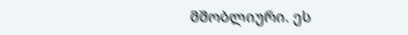მშობლიური. ეს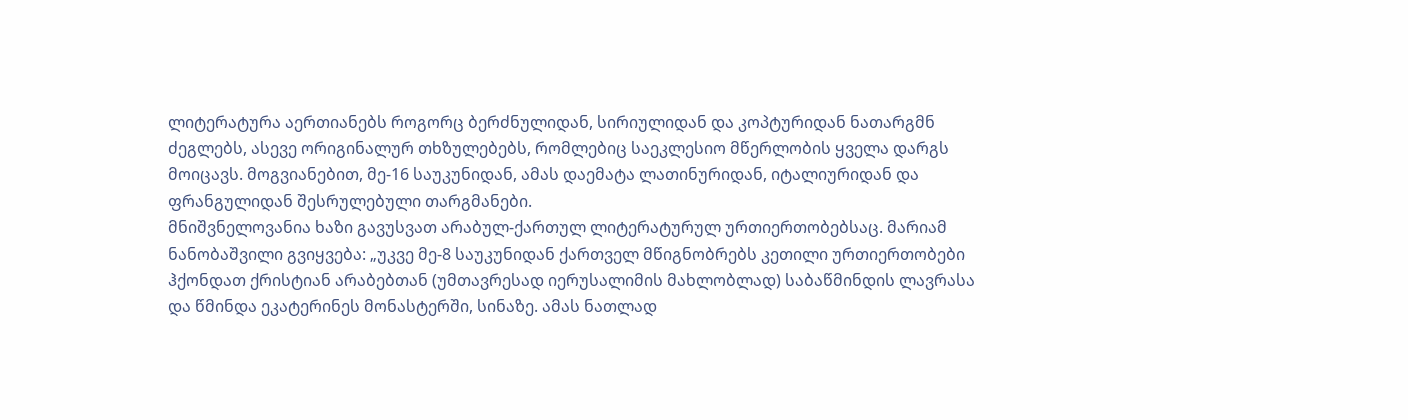ლიტერატურა აერთიანებს როგორც ბერძნულიდან, სირიულიდან და კოპტურიდან ნათარგმნ ძეგლებს, ასევე ორიგინალურ თხზულებებს, რომლებიც საეკლესიო მწერლობის ყველა დარგს მოიცავს. მოგვიანებით, მე-16 საუკუნიდან, ამას დაემატა ლათინურიდან, იტალიურიდან და ფრანგულიდან შესრულებული თარგმანები.
მნიშვნელოვანია ხაზი გავუსვათ არაბულ-ქართულ ლიტერატურულ ურთიერთობებსაც. მარიამ ნანობაშვილი გვიყვება: „უკვე მე-8 საუკუნიდან ქართველ მწიგნობრებს კეთილი ურთიერთობები ჰქონდათ ქრისტიან არაბებთან (უმთავრესად იერუსალიმის მახლობლად) საბაწმინდის ლავრასა და წმინდა ეკატერინეს მონასტერში, სინაზე. ამას ნათლად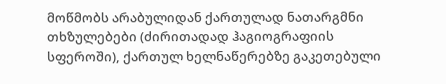მოწმობს არაბულიდან ქართულად ნათარგმნი თხზულებები (ძირითადად ჰაგიოგრაფიის სფეროში), ქართულ ხელნაწერებზე გაკეთებული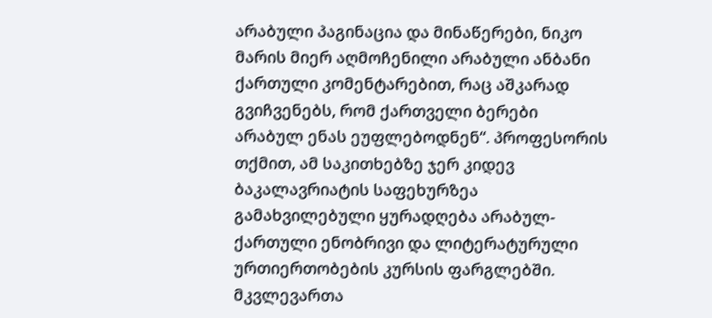არაბული პაგინაცია და მინაწერები, ნიკო მარის მიერ აღმოჩენილი არაბული ანბანი ქართული კომენტარებით, რაც აშკარად გვიჩვენებს, რომ ქართველი ბერები არაბულ ენას ეუფლებოდნენ“. პროფესორის თქმით, ამ საკითხებზე ჯერ კიდევ ბაკალავრიატის საფეხურზეა გამახვილებული ყურადღება არაბულ-ქართული ენობრივი და ლიტერატურული ურთიერთობების კურსის ფარგლებში.
მკვლევართა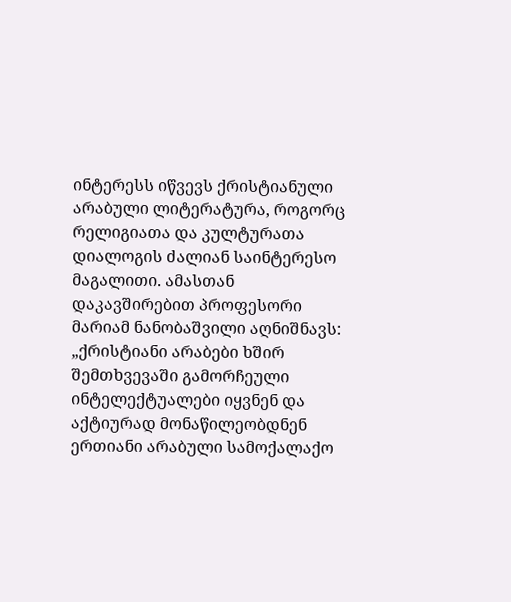ინტერესს იწვევს ქრისტიანული არაბული ლიტერატურა, როგორც რელიგიათა და კულტურათა დიალოგის ძალიან საინტერესო მაგალითი. ამასთან დაკავშირებით პროფესორი მარიამ ნანობაშვილი აღნიშნავს: „ქრისტიანი არაბები ხშირ შემთხვევაში გამორჩეული ინტელექტუალები იყვნენ და აქტიურად მონაწილეობდნენ ერთიანი არაბული სამოქალაქო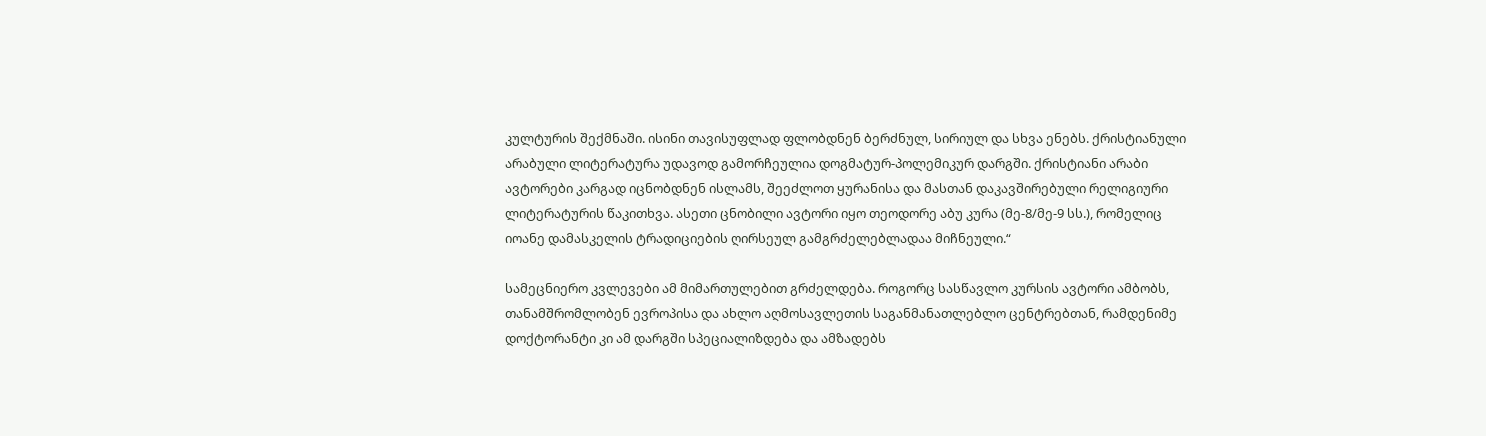კულტურის შექმნაში. ისინი თავისუფლად ფლობდნენ ბერძნულ, სირიულ და სხვა ენებს. ქრისტიანული არაბული ლიტერატურა უდავოდ გამორჩეულია დოგმატურ-პოლემიკურ დარგში. ქრისტიანი არაბი ავტორები კარგად იცნობდნენ ისლამს, შეეძლოთ ყურანისა და მასთან დაკავშირებული რელიგიური ლიტერატურის წაკითხვა. ასეთი ცნობილი ავტორი იყო თეოდორე აბუ კურა (მე-8/მე-9 სს.), რომელიც იოანე დამასკელის ტრადიციების ღირსეულ გამგრძელებლადაა მიჩნეული.“

სამეცნიერო კვლევები ამ მიმართულებით გრძელდება. როგორც სასწავლო კურსის ავტორი ამბობს, თანამშრომლობენ ევროპისა და ახლო აღმოსავლეთის საგანმანათლებლო ცენტრებთან, რამდენიმე დოქტორანტი კი ამ დარგში სპეციალიზდება და ამზადებს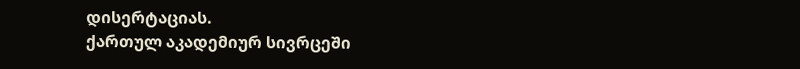დისერტაციას.
ქართულ აკადემიურ სივრცეში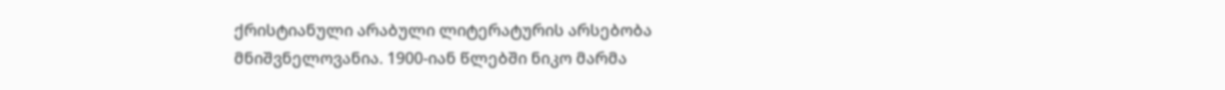ქრისტიანული არაბული ლიტერატურის არსებობა მნიშვნელოვანია. 1900-იან წლებში ნიკო მარმა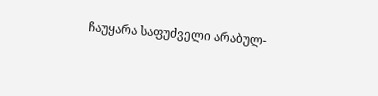ჩაუყარა საფუძველი არაბულ-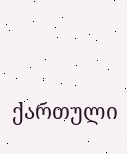ქართული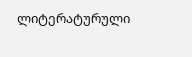ლიტერატურული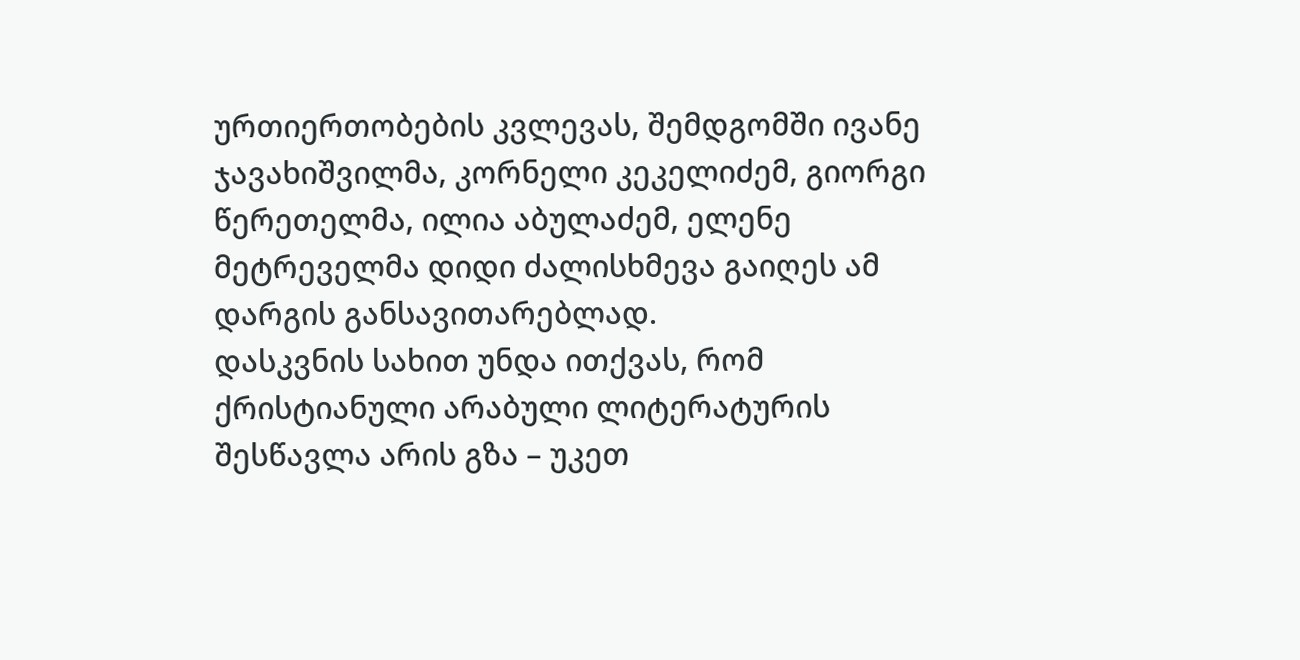ურთიერთობების კვლევას, შემდგომში ივანე ჯავახიშვილმა, კორნელი კეკელიძემ, გიორგი წერეთელმა, ილია აბულაძემ, ელენე მეტრეველმა დიდი ძალისხმევა გაიღეს ამ დარგის განსავითარებლად.
დასკვნის სახით უნდა ითქვას, რომ ქრისტიანული არაბული ლიტერატურის შესწავლა არის გზა – უკეთ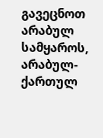გავეცნოთ არაბულ სამყაროს, არაბულ-ქართულ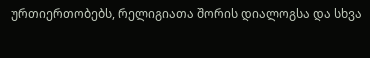ურთიერთობებს, რელიგიათა შორის დიალოგსა და სხვა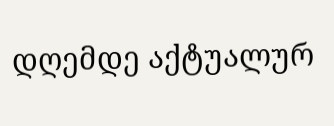დღემდე აქტუალურ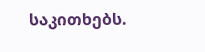საკითხებს.